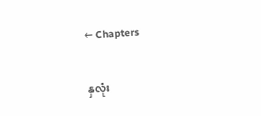← Chapters

နှလုံး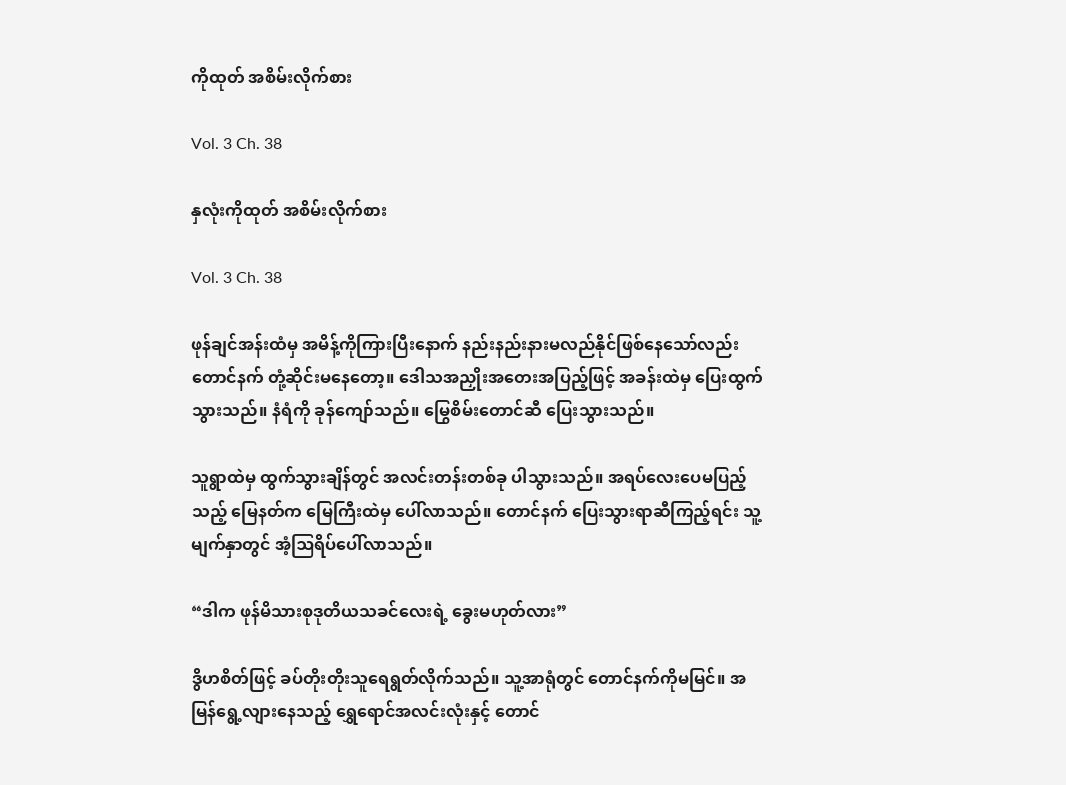ကိုထုတ် အစိမ်းလိုက်စား

Vol. 3 Ch. 38

နှလုံးကိုထုတ် အစိမ်းလိုက်စား

Vol. 3 Ch. 38

ဖုန်ချင်အန်းထံမှ အမိန့်ကိုကြားပြီးနောက် နည်းနည်းနားမလည်နိုင်ဖြစ်နေသော်လည်း တောင်နက် တုံ့ဆိုင်းမနေတော့။ ဒေါသအညှိုးအတေးအပြည့်ဖြင့် အခန်းထဲမှ ပြေးထွက်သွားသည်။ နံရံကို ခုန်ကျော်သည်။ မြွေစိမ်းတောင်ဆီ ပြေးသွားသည်။

သူရွာထဲမှ ထွက်သွားချိန်တွင် အလင်းတန်းတစ်ခု ပါသွားသည်။ အရပ်လေးပေမပြည့်သည့် မြေနတ်က မြေကြီးထဲမှ ပေါ်လာသည်။ ‌တောင်နက် ပြေးသွားရာဆီကြည့်ရင်း သူ့မျက်နှာတွင် အံ့ဩရိပ်ပေါ်လာသည်။

“ဒါက ဖုန်မိသားစုဒုတိယသခင်လေးရဲ့ ခွေးမဟုတ်လား”

ဒွိဟစိတ်ဖြင့် ခပ်တိုးတိုးသူရေရွတ်လိုက်သည်။ သူ့အာရုံတွင် တောင်နက်ကိုမမြင်။ အမြန်ရွေ့လျားနေသည့် ရွှေရောင်အလင်းလုံးနှင့် တောင်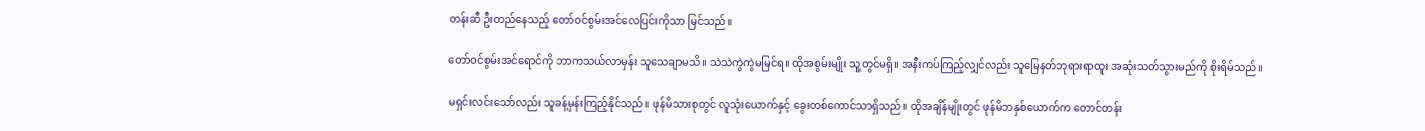တန်းဆီ ‌ဦးတည်နေသည့် တော်ဝင်စွမ်းအင်လေပြင်းကိုသာ မြင်သည်။

တော်ဝင်စွမ်းအင်ရောင်ကို ဘာကသယ်လာမှန်း သူသေချာမသိ။ သဲသဲကွဲကွဲမမြင်ရ။ ထိုအစွမ်းမျိုး သူ့တွင်မရှိ။ အနီးကပ်ကြည့်လျှင်လည်း သူမြေနတ်ဘုရားရာထူး အဆုံးသတ်သွားမည်ကို စိုးရိမ်သည်။

မရှင်းလင်းသော်လည်း သူခန့်မှန်းကြည့်နိုင်သည်။ ဖုန်မိသားစုတွင် လူသုံးယောက်နှင့် ခွေးတစ်ကောင်သာရှိသည်။ ထိုအချိန်မျိုးတွင် ဖုန်မိဘနှစ်ယောက်က တောင်တန်း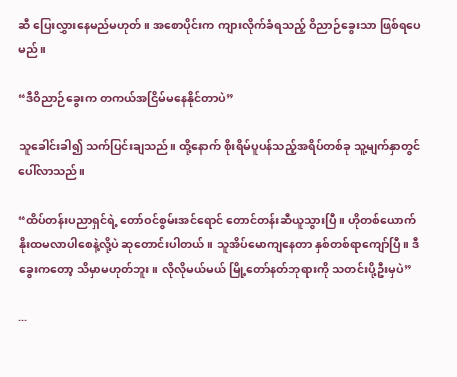ဆီ ပြေးလွှားနေမည်မဟုတ်။ အစောပိုင်းက ကျားလိုက်ခံရသည့် ဝိညာဉ်ခွေးသာ ဖြစ်ရပေမည်။

“ဒီဝိညာဉ်ခွေးက တကယ်အငြိမ်မနေနိုင်တာပဲ”

သူခေါင်းခါ၍ သက်ပြင်းချသည်။ ထို့နောက် စိုးရိမ်ပူပန်သည့်အရိပ်တစ်ခု သူ့မျက်နှာတွင် ပေါ်လာသည်။

“ထိပ်တန်းပညာရှင်ရဲ့ တော်ဝင်စွမ်းအင်ရောင် တောင်တန်းဆီယူသွားပြီ။ ဟိုတစ်ယောက် နိုးထမလာပါစေနဲ့လို့ပဲ ဆုတောင်းပါတယ်။ သူအိပ်မောကျနေတာ နှစ်တစ်ရာကျော်ပြီ။ ဒီခွေးကတော့ သိမှာမဟုတ်ဘူး။ လိုလိုမယ်မယ် မြို့တော်နတ်ဘုရားကို သတင်းပို့ဦးမှပဲ”

...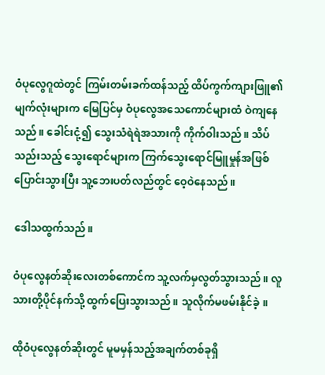ဝံပုလွေဂူထဲတွင် ကြမ်းတမ်းခက်ထန်သည့် ထိပ်ကွက်ကျားဖြူ၏မျက်လုံးများက မြေပြင်မှ ဝံပုလွေအသေကောင်များထံ ဝဲကျနေသည်။ ခေါင်းငုံ့၍ သွေးသံရဲရဲအသားကို ကိုက်ဝါးသည်။ သိပ်သည်းသည့် သွေးရောင်များက ကြက်သွေးရောင်မြူမှုန်အဖြစ်ပြောင်းသွားပြီး သူ့ဘေးပတ်လည်တွင် ဝေ့ဝဲနေသည်။

ဒေါသထွက်သည်။

ဝံပုလွေနတ်ဆိုးလေးတစ်ကောင်က သူ့လက်မှလွတ်သွားသည်။ လူသားတို့ပိုင်နက်သို့ ထွက်ပြေးသွားသည်။ သူလိုက်မဖမ်းနိုင်ခဲ့။

ထိုဝံပုလွေနတ်ဆိုးတွင် မူမမှန်သည့်အချက်တစ်ခုရှိ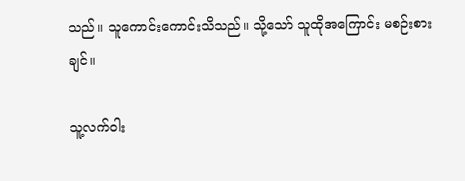သည်။ သူကောင်းကောင်းသိသည်။ သို့သော် သူထိုအကြောင်း မစဉ်းစားချင်။

သူ့လက်ဝါး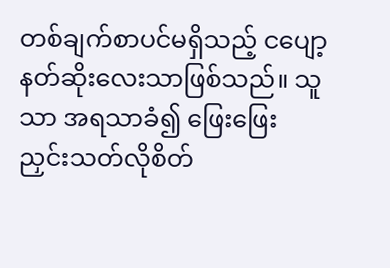တစ်ချက်စာပင်မရှိသည့် ငပျော့နတ်ဆိုးလေးသာဖြစ်သည်။ သူသာ အရသာခံ၍ ဖြေးဖြေးညှင်းသတ်လိုစိတ်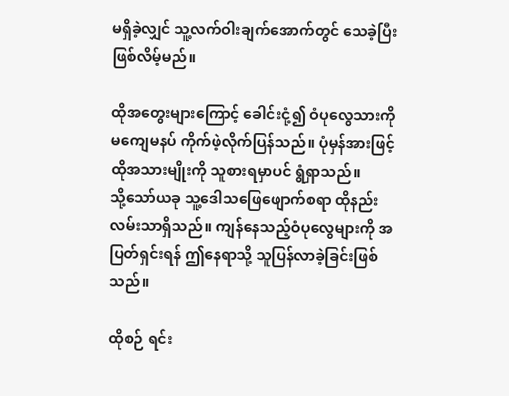မရှိခဲ့လျှင် သူ့လက်ဝါးချက်အောက်တွင် သေခဲ့ပြီးဖြစ်လိမ့်မည်။

ထိုအတွေးများကြောင့် ခေါင်းငုံ့၍ ဝံပုလွေသားကို မကျေမနပ် ကိုက်ဖဲ့လိုက်ပြန်သည်။ ပုံမှန်အားဖြင့် ထိုအသားမျိုးကို သူစားရမှာပင် ရွံရှာသည်။ သို့‌သော်ယခု သူ့ဒေါသဖြေဖျောက်စရာ ထိုနည်းလမ်းသာရှိသည်။ ကျန်နေသည့်ဝံပုလွေများကို အပြတ်ရှင်းရန် ဤနေရာသို့ သူပြန်လာခဲ့ခြင်းဖြစ်သည်။

ထိုစဉ် ရင်း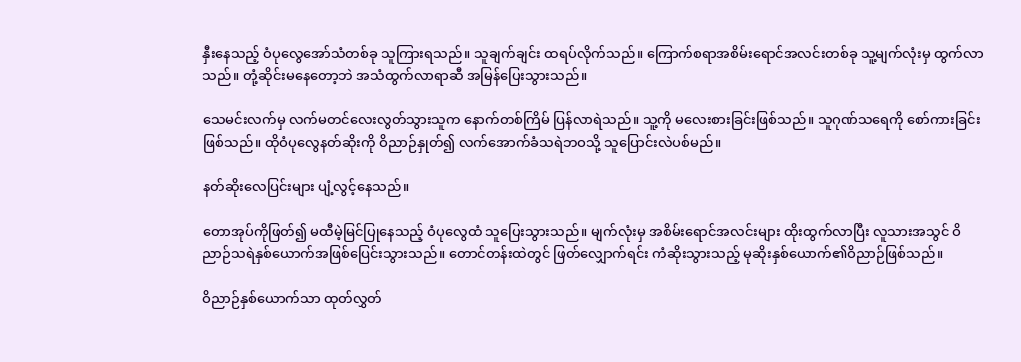နှီးနေသည့် ဝံပုလွေအော်သံတစ်ခု သူကြားရသည်။ သူချက်ချင်း ထရပ်လိုက်သည်။ ကြောက်စရာအစိမ်းရောင်အလင်းတစ်ခု သူ့မျက်လုံးမှ ထွက်လာသည်။ တုံ့ဆိုင်းမနေတော့ဘဲ အသံထွက်လာရာဆီ အမြန်ပြေးသွားသည်။

သေမင်းလက်မှ လက်မတင်လေးလွတ်သွားသူက နောက်တစ်ကြိမ် ပြန်လာရဲသည်။ သူ့ကို မလေးစားခြင်းဖြစ်သည်။ သူဂုဏ်သရေကို စော်ကားခြင်းဖြစ်သည်။ ထိုဝံပုလွေနတ်ဆိုးကို ဝိညာဉ်နှုတ်၍ လက်အောက်ခံသရဲဘဝသို့ သူပြောင်းလဲပစ်မည်။

နတ်ဆိုးလေပြင်းများ ပျံ့လွင့်နေသည်။

တောအုပ်ကိုဖြတ်၍ မထီမဲ့မြင်ပြုနေသည့် ဝံပုလွေထံ သူပြေးသွားသည်။ မျက်လုံးမှ အစိမ်း‌ရောင်အလင်းများ ထိုးထွက်လာပြီး လူသားအသွင် ဝိညာဉ်သရဲနှစ်ယောက်အဖြစ်ပြေင်းသွားသည်။ တောင်တန်းထဲတွင် ဖြတ်လျှောက်ရင်း ကံဆိုးသွားသည့် မုဆိုးနှစ်ယောက်၏ဝိညာဉ်ဖြစ်သည်။

ဝိညာဉ်နှစ်ယောက်သာ ထုတ်လွှတ်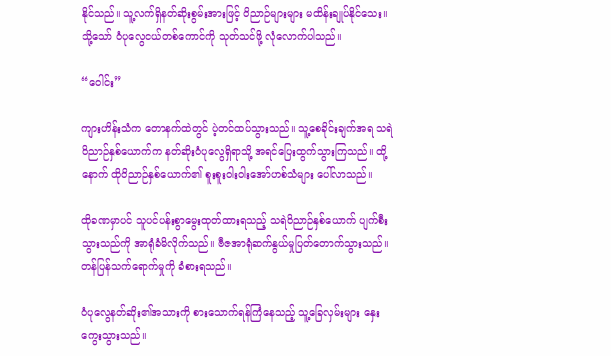နိုင်သည်။ သူ့လက်ရှိနတ်ဆိုးစွမ်းအားဖြင့် ဝိညာဉ်များများ မထိန်းချုပ်နိုင်သေး။ သို့သော် ဝံပုလွေငယ်တစ်ကောင်ကို သုတ်သင်ဖို့ လုံလောက်ပါသည်။

“ဝေါင်း”

ကျားဟိန်းသံက တောနက်ထဲတွင် ပဲ့တင်ထပ်သွားသည်။ သူ့စေခိုင်းချက်အရ သရဲဝိညာဉ်နှစ်ယောက်က နတ်ဆိုးဝံပုလွေရှိရာသို့ အရင်ပြေးထွက်သွားကြသည်။ ထို့နောက် ထိုဝိညာဉ်နှစ်ယောက်၏ စူးစူးဝါးဝါးအော်ဟစ်သံများ ပေါ်လာသည်။

ထိုခဏမှာပင် သူပင်ပန်းစွာမွေးထုတ်ထားရသည့် သရဲဝိညာဉ်နှစ်ယောက် ပျက်စီးသွားသည်ကို အာရုံခံမိလိုက်သည်။ ဗီဇအာရုံဆက်နွယ်မှုပြတ်တောက်သွားသည်။ တန်ပြန်သက်ရောက်မှုကို ခံစားရသည်။

ဝံပုလွေနတ်ဆိုး၏အသားကို စားသောက်ရန်ကြံနေသည့် သူ့ခြေလှမ်းများ နှေးကွေးသွားသည်။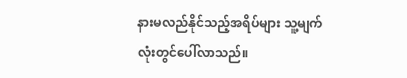နားမလည်နိုင်သည့်အရိပ်များ သူ့မျက်လုံးတွင်ပေါ်လာသည်။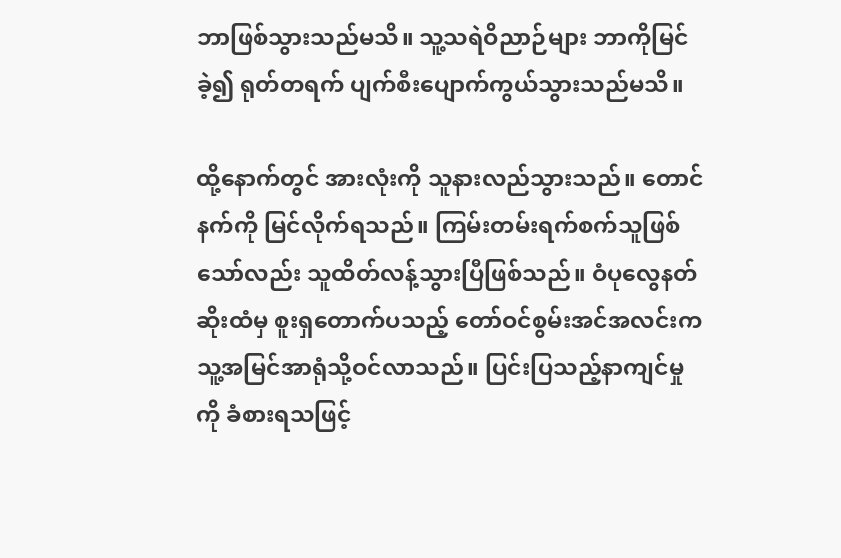ဘာဖြစ်သွားသည်မသိ။ သူ့သရဲဝိညာဉ်များ ဘာကိုမြင်ခဲ့၍ ရုတ်တရက် ပျက်စီးပျောက်ကွယ်သွားသည်မသိ။

ထို့နောက်တွင် အားလုံးကို သူနားလည်သွားသည်။ တောင်နက်ကို မြင်လိုက်ရသည်။ ကြမ်းတမ်းရက်စက်သူဖြစ်သော်လည်း သူထိတ်လန့်သွားပြီဖြစ်သည်။ ဝံပုလွေနတ်ဆိုးထံမှ စူးရှတောက်ပသည့် တော်ဝင်စွမ်းအင်အလင်းက သူ့အမြင်အာရုံသို့ဝင်လာသည်။ ပြင်းပြသည့်နာကျင်မှုကို ခံစားရသဖြင့်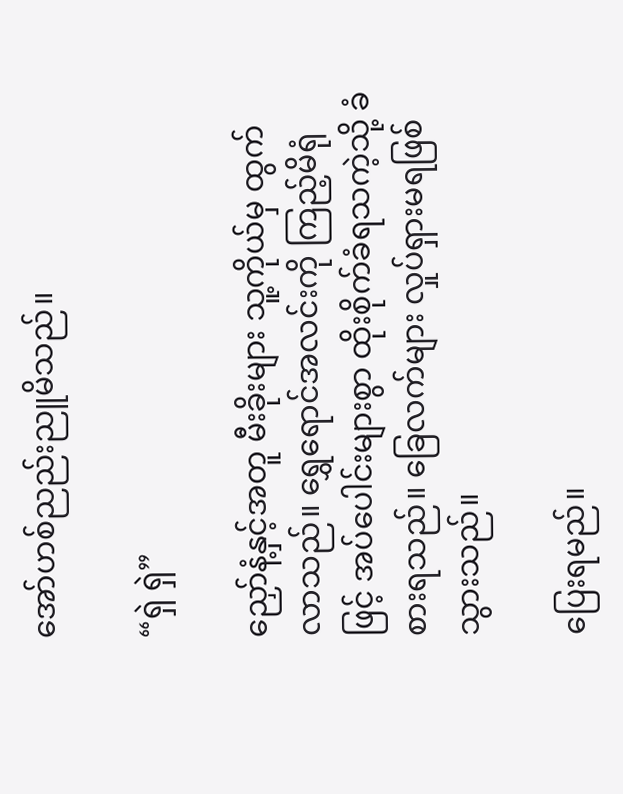အော်ဟစ်ညည်းညူမိသည်။

“ရှဲ ရှဲ”

ညှော်နံ့နှင့်အတူ မီးခိုးများ သူ့ကိုယ်မှ ထွက်လာသည်။ ရွှေရောင်အလင်းကို ကြည့်မိရုံဖြင့် အပ်ပေါင်းများစွာ ထိုးစိုက်ခံရသကဲ့သို့ ခံစားရသည်။ ခြေလက်များ လှုပ်ရှားမရဖြစ်သွားသည်။

ပြေးရမည်။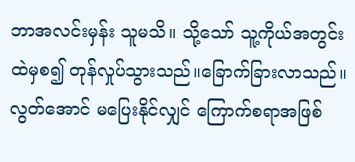ဘာအလင်းမှန်း သူမသိ။ သို့သော် သူ့ကိုယ်အတွင်းထဲမှစ၍ တုန်လှုပ်သွားသည်။ခြောက်ခြားလာသည်။ လွတ်အောင် မပြေးနိုင်လျှင် ကြောက်စရာအဖြစ်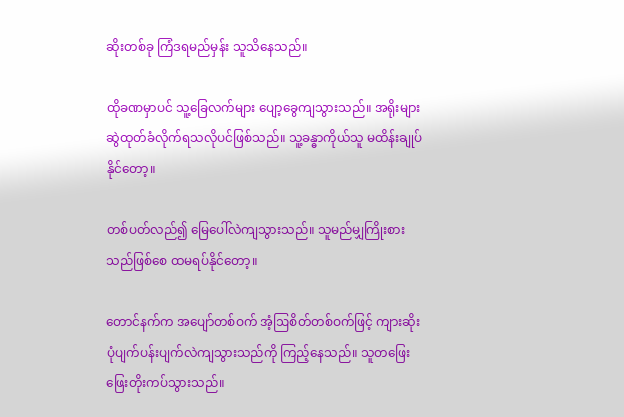ဆိုးတစ်ခု ကြံဒရမည်မှန်း သူသိနေသည်။

ထိုခဏမှာပင် သူ့ခြေလက်များ ပျော့ခွေကျသွားသည်။ အရိုးများဆွဲထုတ်ခံလိုက်ရသလိုပင်ဖြစ်သည်။ သူ့ခန္ဓာကိုယ်သူ မထိန်းချုပ်နိုင်တော့။

တစ်ပတ်လည်၍ မြေပေါ်လဲကျသွားသည်။ သူမည်မျှကြိုးစားသည်ဖြစ်စေ ထမရပ်နိုင်တော့။

တောင်နက်က အပျော်တစ်ဝက် အံ့ဩစိတ်တစ်ဝက်ဖြင့် ကျားဆိုးပုံပျက်ပန်းပျက်လဲကျသွားသည်ကို ကြည့်နေသည်။ သူတဖြေးဖြေးတိုးကပ်သွားသည်။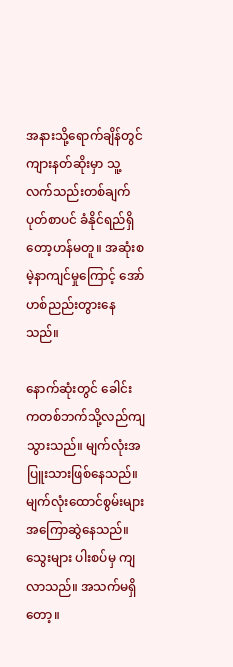အနားသို့ရောက်ချိန်တွင် ကျားနတ်ဆိုးမှာ သူ့လက်သည်းတစ်ချက်ပုတ်စာပင် ခံနိုင်ရည်ရှိတော့ဟန်မတူ။ အဆုံးစမဲ့နာကျင်မှုကြောင့် အော်ဟစ်ညည်းတွားနေသည်။

နောက်ဆုံးတွင် ခေါင်းကတစ်ဘက်သို့လည်ကျသွားသည်။ မျက်လုံးအပြူးသားဖြစ်နေသည်။ မျက်လုံးထောင်စွမ်းများ အကြောဆွဲနေသည်။ သွေးများ ပါးစပ်မှ ကျလာသည်။ အသက်မရှိတော့။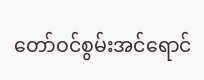တော်ဝင်စွမ်းအင်ရောင်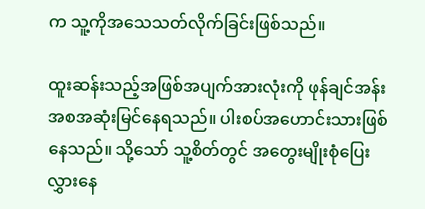က သူ့ကိုအသေသတ်လိုက်ခြင်းဖြစ်သည်။

ထူးဆန်းသည့်အဖြစ်အပျက်အားလုံးကို ဖုန်ချင်အန်း အစအဆုံးမြင်နေရသည်။ ပါးစပ်အဟောင်းသားဖြစ်နေသည်။ သို့သော် သူ့စိတ်တွင် အတွေးမျိုးစုံပြေးလွှားနေ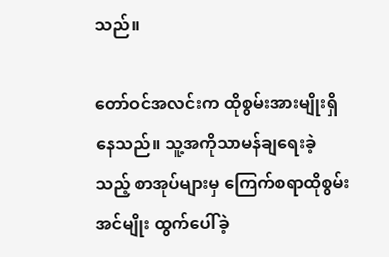သည်။

တော်ဝင်အလင်းက ထိုစွမ်းအားမျိုးရှိနေသည်။ သူ့အကိုသာမန်ချရေးခဲ့သည့် စာအုပ်များမှ ကြေက်စရာထိုစွမ်းအင်မျိုး ထွက်ပေါ်ခဲ့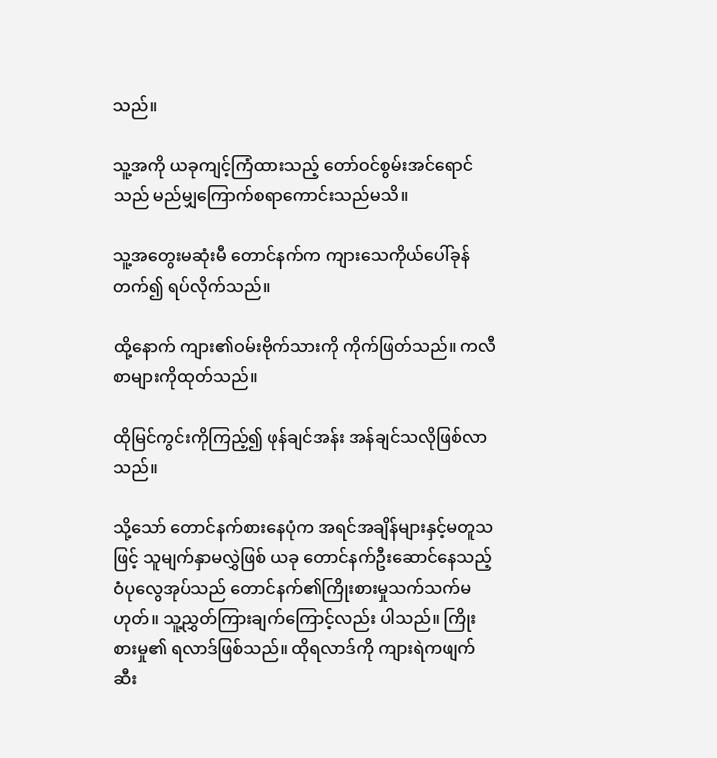သည်။

သူ့အကို ယခုကျင့်ကြံထားသည့် တော်ဝင်စွမ်းအင်ရောင်သည် မည်မျှကြောက်စရာကောင်းသည်မသိ။

သူ့အတွေးမဆုံးမီ တောင်နက်က ကျားသေကိုယ်ပေါ်ခုန်တက်၍ ရပ်လိုက်သည်။

ထို့နောက် ကျား၏ဝမ်းဗိုက်သားကို ကိုက်ဖြတ်သည်။ ကလီစာများကိုထုတ်သည်။

ထိုမြင်ကွင်းကိုကြည့်၍ ဖုန်ချင်အန်း အန်ချင်သလိုဖြစ်လာသည်။

သို့သော် တောင်နက်စားနေပုံက အရင်အချိန်များနှင့်မတူသဖြင့် သူမျက်နှာမလွှဲဖြစ် ယခု တောင်နက်ဦးဆောင်နေသည့် ဝံပုလွေအုပ်သည် တောင်နက်၏ကြိုးစားမှုသက်သက်မဟုတ်။ သူ့ညွှတ်ကြားချက်ကြောင့်လည်း ပါသည်။ ကြိုးစားမှု၏ ရလာဒ်ဖြစ်သည်။ ထိုရလာဒ်ကို ကျားရဲကဖျက်ဆီး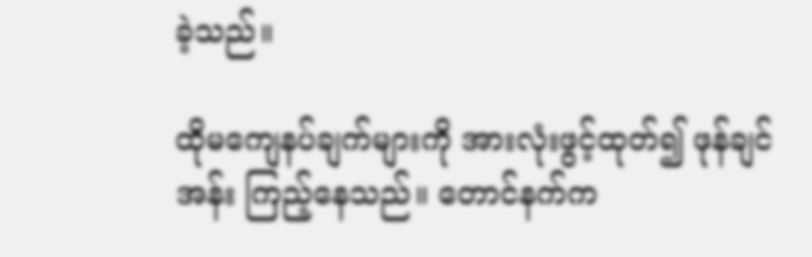ခဲ့သည်။

ထိုမကျေနပ်ချက်များကို အားလုံးဖွင့်ထုတ်၍ ဖုန်ချင်အန်း ကြည့်နေသည်။ တောင်နက်က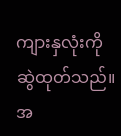ကျားနှလုံးကို ဆွဲထုတ်သည်။ အ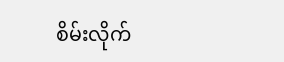စိမ်းလိုက်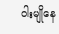ဝါးမျိုနေ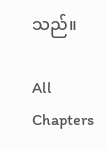သည်။

All Chapters